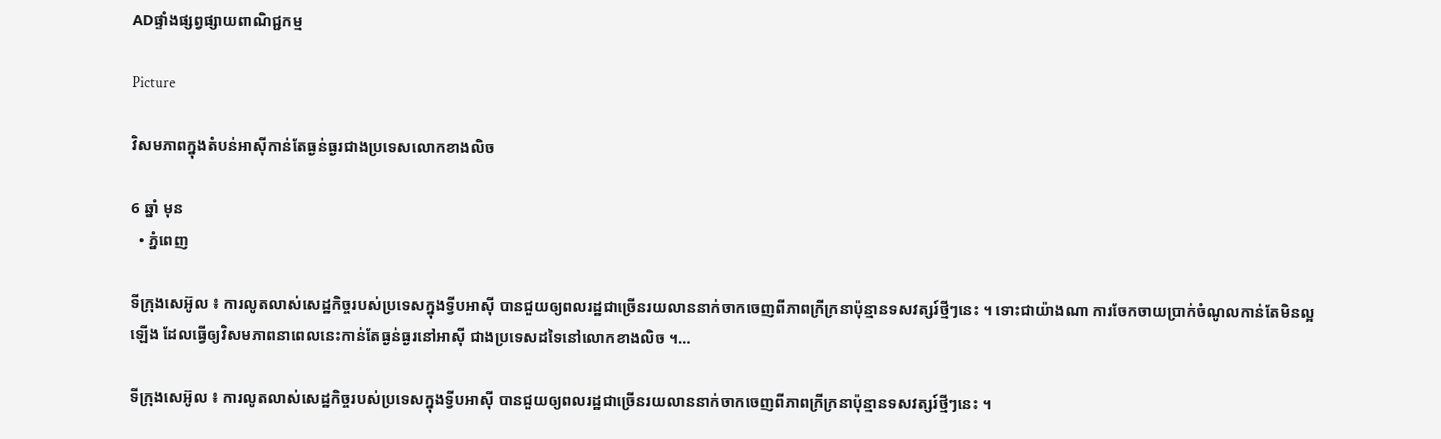ADផ្ទាំងផ្សព្វផ្សាយពាណិជ្ជកម្ម

Picture

វិសមភាពក្នុងតំបន់អាស៊ីកាន់តែធ្ងន់ធ្ងរជាងប្រទេសលោកខាងលិច

6 ឆ្នាំ មុន
  • ភ្នំពេញ

ទីក្រុងសេអ៊ូល ៖ ការលូតលាស់សេដ្ឋកិច្ចរបស់ប្រទេសក្នុងទ្វីបអាស៊ី បានជួយឲ្យពលរដ្ឋជាច្រើនរយលាននាក់ចាកចេញពីភាពក្រីក្រនាប៉ុន្មានទសវត្សរ៍ថ្មីៗនេះ ។ ទោះជាយ៉ាងណា ការចែកចាយប្រាក់ចំណូលកាន់តែមិនល្អឡើង ដែលធ្វើឲ្យវិសមភាពនាពេលនេះកាន់តែធ្ងន់ធ្ងរនៅអាស៊ី ជាងប្រទេសដទៃនៅលោកខាងលិច ។…

ទីក្រុងសេអ៊ូល ៖ ការលូតលាស់សេដ្ឋកិច្ចរបស់ប្រទេសក្នុងទ្វីបអាស៊ី បានជួយឲ្យពលរដ្ឋជាច្រើនរយលាននាក់ចាកចេញពីភាពក្រីក្រនាប៉ុន្មានទសវត្សរ៍ថ្មីៗនេះ ។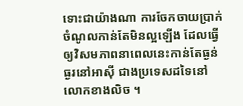ទោះជាយ៉ាងណា ការចែកចាយប្រាក់ចំណូលកាន់តែមិនល្អឡើង ដែលធ្វើឲ្យវិសមភាពនាពេលនេះកាន់តែធ្ងន់ធ្ងរនៅអាស៊ី ជាងប្រទេសដទៃនៅលោកខាងលិច ។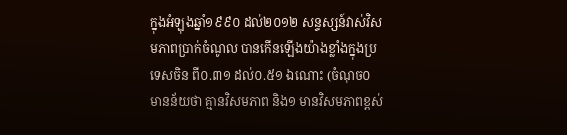ក្នុងអំឡុងឆ្នាំ១៩៩០ ដល់២០១២ សន្ទស្សន៍វាស់វិសមភាពប្រាក់ចំណូល បានកើនឡើងយ៉ាងខ្លាំងក្នុងប្រទេសចិន ពី០.៣១ ដល់០.៥១ ឯណោះ (ចំណុច០ មានន័យថា គ្មានវិសមភាព និង១ មានវិសមភាពខ្ពស់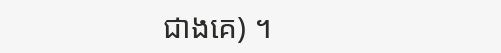ជាងគេ) ។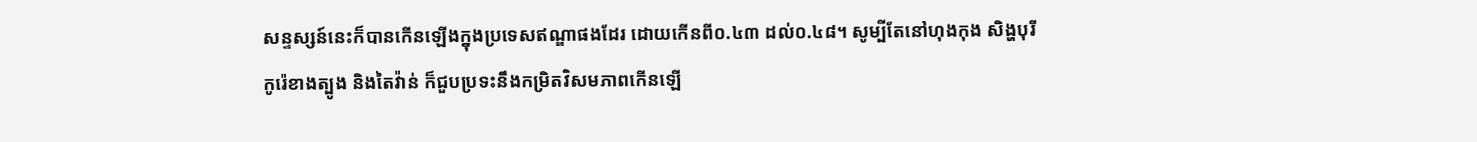សន្ទស្សន៍នេះក៏បានកើនឡើងក្នុងប្រទេសឥណ្ឌាផងដែរ ដោយកើនពី០.៤៣ ដល់០.៤៨។ សូម្បីតែនៅហុងកុង សិង្ហបុរី កូរ៉េខាងត្បូង និងតៃវ៉ាន់ ក៏ជួបប្រទះនឹងកម្រិតវិសមភាពកើនឡើ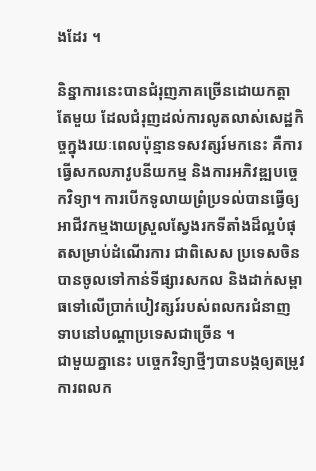ងដែរ ។

និន្នាការនេះបានជំរុញភាគច្រើនដោយកត្តាតែមួយ ដែលជំរុញដល់ការលូតលាស់សេដ្ឋកិច្ចក្នុងរយៈពេលប៉ុន្មានទសវត្សរ៍មកនេះ គឺការធ្វើសកលភាវូបនីយកម្ម និងការអភិវឌ្ឍបច្ចេកវិទ្យា។ ការបើកទូលាយព្រំប្រទល់បានធ្វើឲ្យអាជីវកម្មងាយស្រួលស្វែងរកទីតាំងដ៏ល្អបំផុតសម្រាប់ដំណើរការ ជាពិសេស ប្រទេសចិនបានចូលទៅកាន់ទីផ្សារសកល និងដាក់សម្ពាធទៅលើប្រាក់បៀវត្សរ៍របស់ពលករជំនាញទាបនៅបណ្តាប្រទេសជាច្រើន ។
ជាមួយគ្នានេះ បច្ចេកវិទ្យាថ្មីៗបានបង្កឲ្យតម្រូវការពលក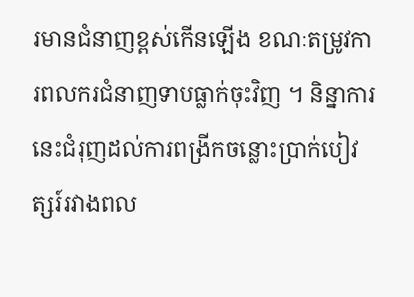រមានជំនាញខ្ពស់កើនឡើង ខណៈតម្រូវការពលករជំនាញទាបធ្លាក់ចុះវិញ ។ និន្នាការនេះជំរុញដល់ការពង្រីកចន្លោះប្រាក់បៀវត្សរ៍រវាងពល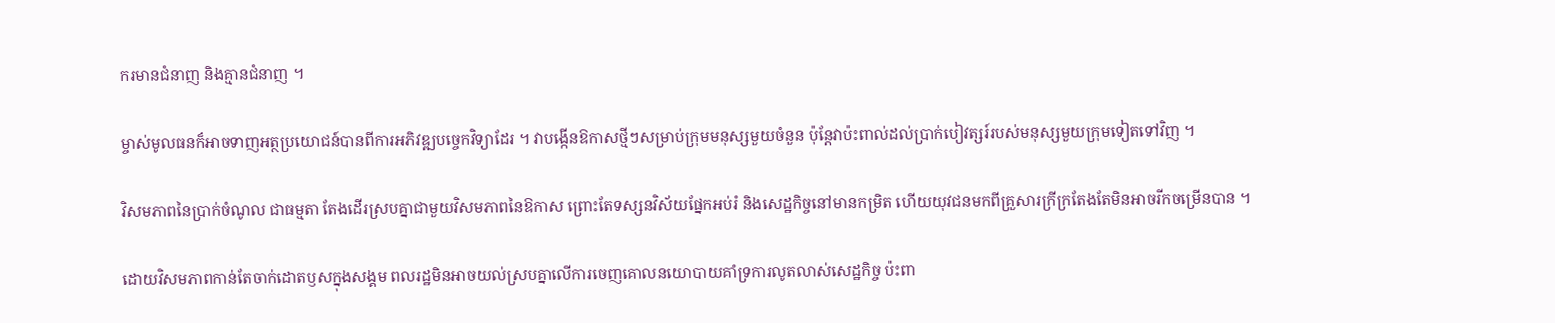ករមានជំនាញ និងគ្មានជំនាញ ។

ម្ចាស់មូលធនក៏អាចទាញអត្ថប្រយោជន៍បានពីការអភិវឌ្ឍបច្ចេកវិទ្យាដែរ ។ វាបង្កើនឱកាសថ្មីៗសម្រាប់ក្រុមមនុស្សមួយចំនួន ប៉ុន្តែវាប៉ះពាល់ដល់ប្រាក់បៀវត្សរ៍របស់មនុស្សមួយក្រុមទៀតទៅវិញ ។

វិសមភាពនៃប្រាក់ចំណូល ជាធម្មតា តែងដើរស្របគ្នាជាមួយវិសមភាពនៃឱកាស ព្រោះតែទស្សនវិស័យផ្នែកអប់រំ និងសេដ្ឋកិច្ចនៅមានកម្រិត ហើយយុវជនមកពីគ្រួសារក្រីក្រតែងតែមិនអាចរីកចម្រើនបាន ។

ដោយវិសមភាពកាន់តែចាក់ដោតឫសក្នុងសង្គម ពលរដ្ឋមិនអាចយល់ស្របគ្នាលើការចេញគោលនយោបាយគាំទ្រការលូតលាស់សេដ្ឋកិច្ច ប៉ះពា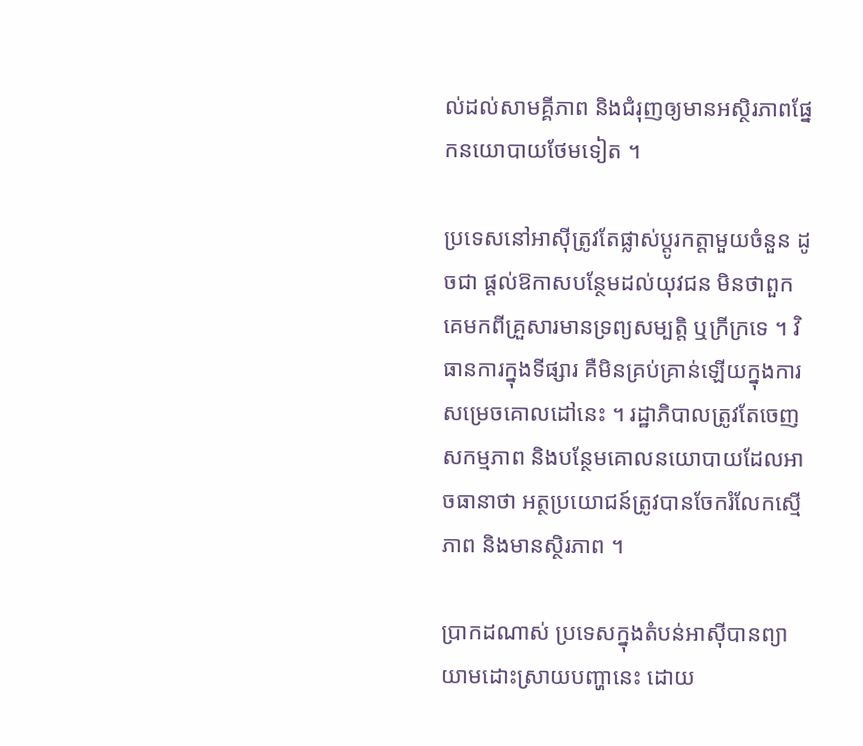ល់ដល់សាមគ្គីភាព និងជំរុញឲ្យមានអស្ថិរភាពផ្នែកនយោបាយថែមទៀត ។

ប្រទេសនៅអាស៊ីត្រូវតែផ្លាស់ប្តូរកត្តាមួយចំនួន ដូចជា ផ្តល់ឱកាសបន្ថែមដល់យុវជន មិនថាពួកគេមកពីគ្រួសារមានទ្រព្យសម្បត្តិ ឬក្រីក្រទេ ។ វិធានការក្នុងទីផ្សារ គឺមិនគ្រប់គ្រាន់ឡើយក្នុងការសម្រេចគោលដៅនេះ ។ រដ្ឋាភិបាលត្រូវតែចេញសកម្មភាព និងបន្ថែមគោលនយោបាយដែលអាចធានាថា អត្ថប្រយោជន៍ត្រូវបានចែករំលែកស្មើភាព និងមានស្ថិរភាព ។

ប្រាកដណាស់ ប្រទេសក្នុងតំបន់អាស៊ីបានព្យាយាមដោះស្រាយបញ្ហានេះ ដោយ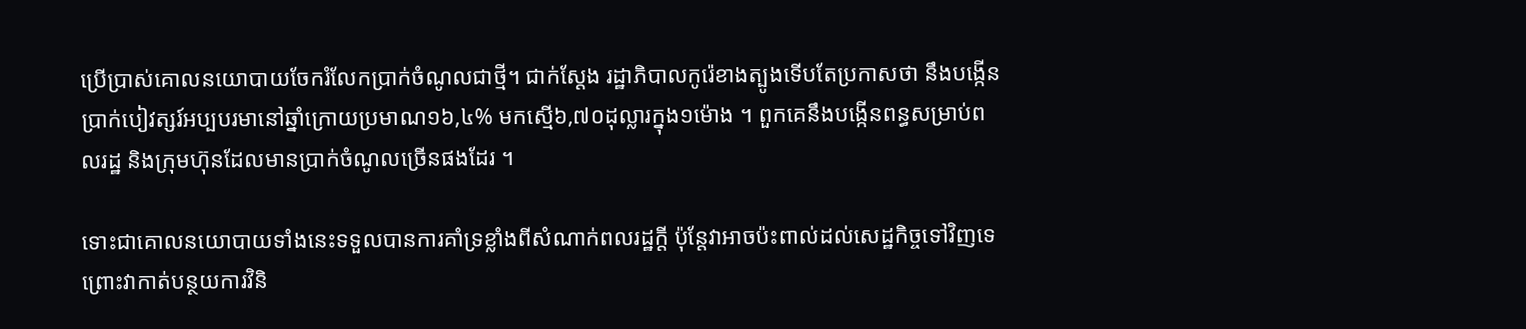ប្រើប្រាស់គោលនយោបាយចែករំលែកប្រាក់ចំណូលជាថ្មី។ ជាក់ស្តែង រដ្ឋាភិបាលកូរ៉េខាងត្បូងទើបតែប្រកាសថា នឹងបង្កើនប្រាក់បៀវត្សរ៍អប្បបរមានៅឆ្នាំក្រោយប្រមាណ១៦,៤% មកស្មើ៦,៧០ដុល្លារក្នុង១ម៉ោង ។ ពួកគេនឹងបង្កើនពន្ធសម្រាប់ពលរដ្ឋ និងក្រុមហ៊ុនដែលមានប្រាក់ចំណូលច្រើនផងដែរ ។

ទោះជាគោលនយោបាយទាំងនេះទទួលបានការគាំទ្រខ្លាំងពីសំណាក់ពលរដ្ឋក្តី ប៉ុន្តែវាអាចប៉ះពាល់ដល់សេដ្ឋកិច្ចទៅវិញទេ ព្រោះវាកាត់បន្ថយការវិនិ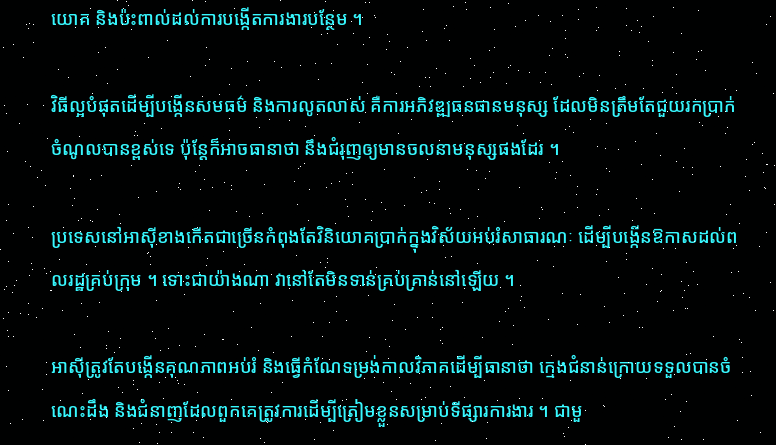យោគ និងប៉ះពាល់ដល់ការបង្កើតការងារបន្ថែម ។

វិធីល្អបំផុតដើម្បីបង្កើនសមធម៌ និងការលូតលាស់ គឺការអភិវឌ្ឍធនធានមនុស្ស ដែលមិនត្រឹមតែជួយរកប្រាក់ចំណូលបានខ្ពស់ទេ ប៉ុន្តែក៏អាចធានាថា នឹងជំរុញឲ្យមានចលនាមនុស្សផងដែរ ។

ប្រទេសនៅអាស៊ីខាងកើតជាច្រើនកំពុងតែវិនិយោគប្រាក់ក្នុងវិស័យអប់រំសាធារណៈ ដើម្បីបង្កើនឱកាសដល់ពលរដ្ឋគ្រប់ក្រុម ។ ទោះជាយ៉ាងណា វានៅតែមិនទាន់គ្រប់គ្រាន់នៅឡើយ ។

អាស៊ីត្រូវតែបង្កើនគុណភាពអប់រំ និងធ្វើកំណែទម្រង់កាលវិភាគដើម្បីធានាថា ក្មេងជំនាន់ក្រោយទទួលបានចំណេះដឹង និងជំនាញដែលពួកគេត្រូវការដើម្បីត្រៀមខ្លួនសម្រាប់ទីផ្សារការងារ ។ ជាមួ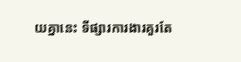យគ្នានេះ ទីផ្សារការងារគួរតែ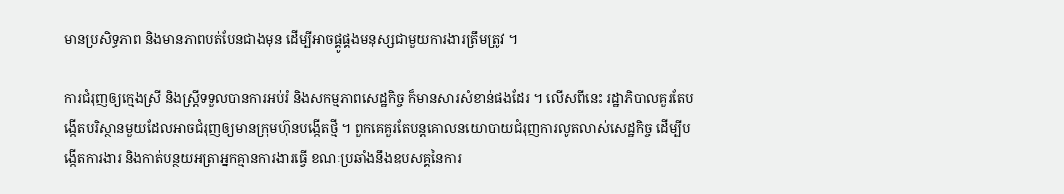មានប្រសិទ្ធភាព និងមានភាពបត់បែនជាងមុន ដើម្បីអាចផ្គូផ្គងមនុស្សជាមួយការងារត្រឹមត្រូវ ។

ការជំរុញឲ្យក្មេងស្រី និងស្ត្រីទទួលបានការអប់រំ និងសកម្មភាពសេដ្ឋកិច្ច ក៏មានសារសំខាន់ផងដែរ ។ លើសពីនេះ រដ្ឋាភិបាលគួរតែបង្កើតបរិស្ថានមួយដែលអាចជំរុញឲ្យមានក្រុមហ៊ុនបង្កើតថ្មី ។ ពួកគេគួរតែបន្តគោលនយោបាយជំរុញការលូតលាស់សេដ្ឋកិច្ច ដើម្បីបង្កើតការងារ និងកាត់បន្ថយអត្រាអ្នកគ្មានការងារធ្វើ ខណៈប្រឆាំងនឹងឧបសគ្គនៃការ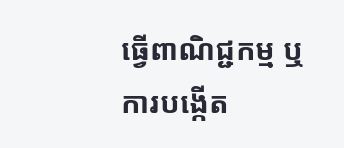ធ្វើពាណិជ្ជកម្ម ឬការបង្កើត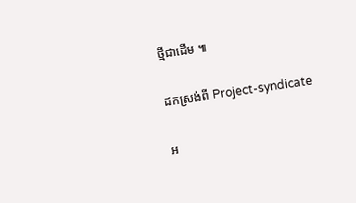ថ្មីជាដើម ៕

ដកស្រង់ពី Project-syndicate

អ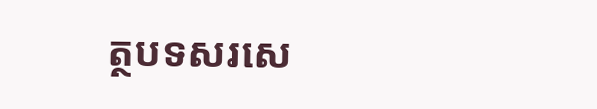ត្ថបទសរសេ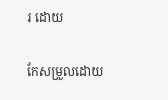រ ដោយ

កែសម្រួលដោយ